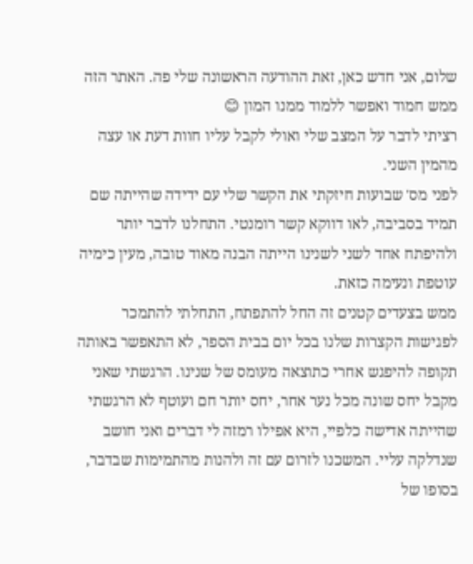שלום, אני חדש כאן, זאת ההודעה הראשונה שלי פה. האתר הזה ממש חמוד ואפשר ללמוד ממנו המון 😊
רציתי לדבר על המצב שלי ואולי לקבל עליו חוות דעת או עצה מהמין השני.
לפני מס' שבועות חיזקתי את הקשר שלי עם ידידה שהייתה שם תמיד בסביבה, לאו דווקא קשר רומנטי. התחלנו לדבר יותר ולהיפתח אחד לשני לשנינו הייתה הבנה מאוד טובה, מעין כימיה עוטפת ונעימה כזאת.
ממש בצעדים קטנים זה החל להתפתח, התחלתי להתמכר לפגישות הקצרות שלנו בכל יום בבית הספר, לא התאפשר באותה תקופה להיפגש אחרי כתוצאה מעומס של שנינו. הרגשתי שאני מקבל יחס שונה מכל נער אחר, יחס יותר חם ועוטף לא הרגשתי שהייתה אדישה כלפיי, היא אפילו רמזה לי דברים ואני חושב שנדלקה עליי. המשכנו לזרום עם זה ולהנות מהתמימות שבדבר, בסופו של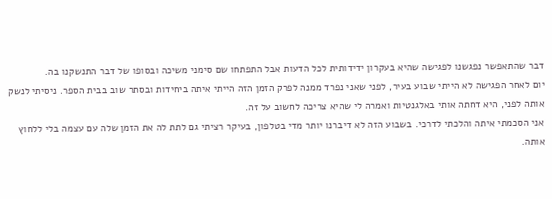דבר שהתאפשר נפגשנו לפגישה שהיא בעקרון ידידותית לכל הדעות אבל התפתחו שם סימני משיכה ובסופו של דבר התנשקנו בה.
יום לאחר הפגישה לא הייתי שבוע בעיר, לפני שאני נפרד ממנה לפרק הזמן הזה הייתי איתה ביחידות ובסתר שוב בבית הספר. ניסיתי לנשק אותה לפני, היא דחתה אותי באלגנטיות ואמרה לי שהיא צריכה לחשוב על זה.
אני הסכמתי איתה והלכתי לדרכי. בשבוע הזה לא דיברנו יותר מדי בטלפון, בעיקר רציתי גם לתת לה את הזמן שלה עם עצמה בלי ללחוץ אותה.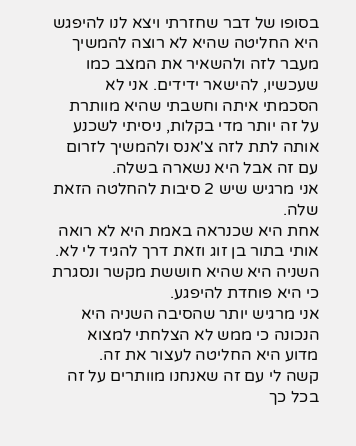בסופו של דבר שחזרתי ויצא לנו להיפגש היא החליטה שהיא לא רוצה להמשיך מעבר לזה ולהשאיר את המצב כמו שעכשיו, להישאר ידידים. אני לא הסכמתי איתה וחשבתי שהיא מוותרת על זה יותר מדי בקלות, ניסיתי לשכנע אותה לתת לזה צ'אנס ולהמשיך לזרום עם זה אבל היא נשארה בשלה.
אני מרגיש שיש 2 סיבות להחלטה הזאת שלה.
אחת היא שכנראה באמת היא לא רואה אותי בתור בן זוג וזאת דרך להגיד לי לא.
השניה היא שהיא חוששת מקשר ונסגרת כי היא פוחדת להיפגע.
אני מרגיש יותר שהסיבה השניה היא הנכונה כי ממש לא הצלחתי למצוא מדוע היא החליטה לעצור את זה.
קשה לי עם זה שאנחנו מוותרים על זה בכל כך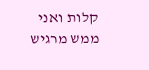קלות ואני ממש מרגיש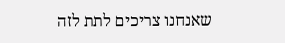שאנחנו צריכים לתת לזה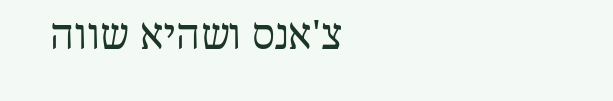צ'אנס ושהיא שווה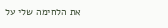את הלחימה שלי על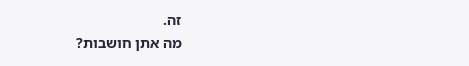זה.
מה אתן חושבות?